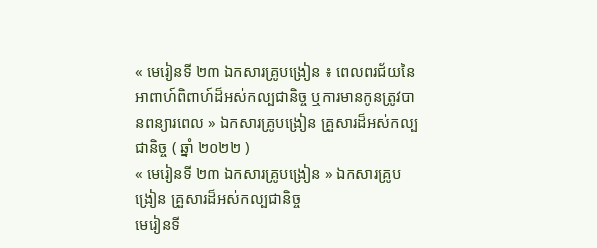« មេរៀនទី ២៣ ឯកសារគ្រូបង្រៀន ៖ ពេលពរជ័យនៃអាពាហ៍ពិពាហ៍ដ៏អស់កល្បជានិច្ច ឬការមានកូនត្រូវបានពន្យារពេល » ឯកសារគ្រូបង្រៀន គ្រួសារដ៏អស់កល្បជានិច្ច ( ឆ្នាំ ២០២២ )
« មេរៀនទី ២៣ ឯកសារគ្រូបង្រៀន » ឯកសារគ្រូបង្រៀន គ្រួសារដ៏អស់កល្បជានិច្ច
មេរៀនទី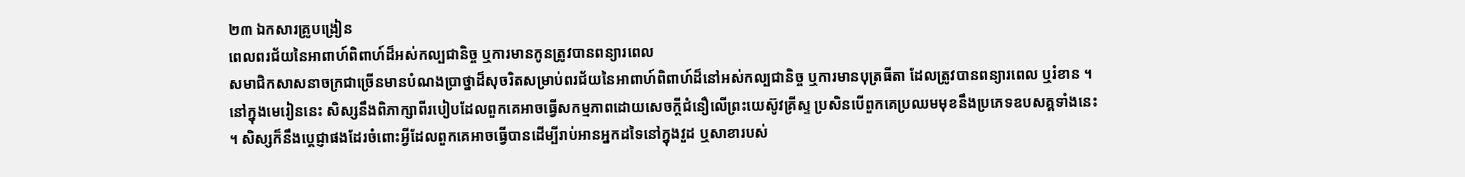២៣ ឯកសារគ្រូបង្រៀន
ពេលពរជ័យនៃអាពាហ៍ពិពាហ៍ដ៏អស់កល្បជានិច្ច ឬការមានកូនត្រូវបានពន្យារពេល
សមាជិកសាសនាចក្រជាច្រើនមានបំណងប្រាថ្នាដ៏សុចរិតសម្រាប់ពរជ័យនៃអាពាហ៍ពិពាហ៍ដ៏នៅអស់កល្បជានិច្ច ឬការមានបុត្រធីតា ដែលត្រូវបានពន្យារពេល ឬរំខាន ។ នៅក្នុងមេរៀននេះ សិស្សនឹងពិភាក្សាពីរបៀបដែលពួកគេអាចធ្វើសកម្មភាពដោយសេចក្តីជំនឿលើព្រះយេស៊ូវគ្រីស្ទ ប្រសិនបើពួកគេប្រឈមមុខនឹងប្រភេទឧបសគ្គទាំងនេះ ។ សិស្សក៏នឹងប្ដេជ្ញាផងដែរចំពោះអ្វីដែលពួកគេអាចធ្វើបានដើម្បីរាប់អានអ្នកដទៃនៅក្នុងវួដ ឬសាខារបស់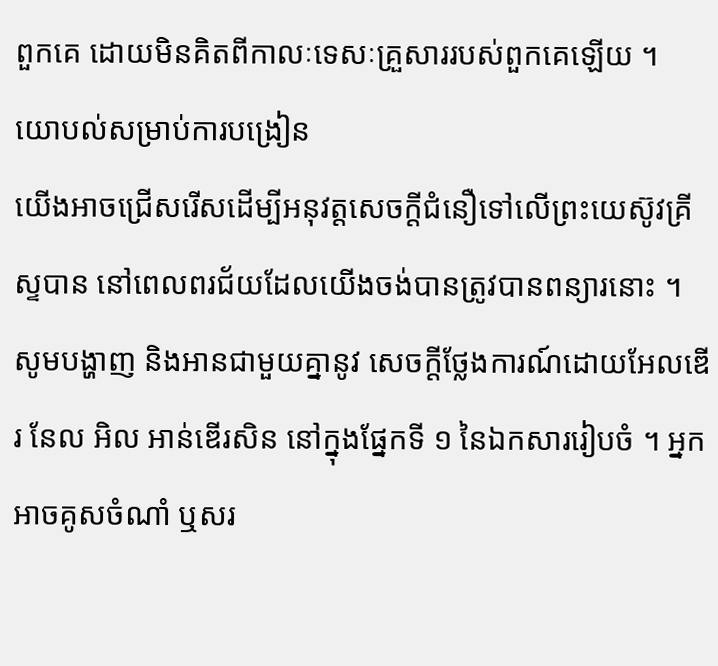ពួកគេ ដោយមិនគិតពីកាលៈទេសៈគ្រួសាររបស់ពួកគេឡើយ ។
យោបល់សម្រាប់ការបង្រៀន
យើងអាចជ្រើសរើសដើម្បីអនុវត្តសេចក្តីជំនឿទៅលើព្រះយេស៊ូវគ្រីស្ទបាន នៅពេលពរជ័យដែលយើងចង់បានត្រូវបានពន្យារនោះ ។
សូមបង្ហាញ និងអានជាមួយគ្នានូវ សេចក្តីថ្លែងការណ៍ដោយអែលឌើរ នែល អិល អាន់ឌើរសិន នៅក្នុងផ្នែកទី ១ នៃឯកសាររៀបចំ ។ អ្នកអាចគូសចំណាំ ឬសរ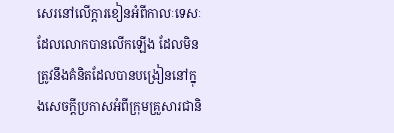សេរនៅលើក្ដារខៀនអំពីកាលៈទេសៈដែលលោកបានលើកឡើង ដែលមិនត្រូវនឹងគំនិតដែលបានបង្រៀននៅក្នុងសេចក្តីប្រកាសអំពីក្រុមគ្រួសារជានិ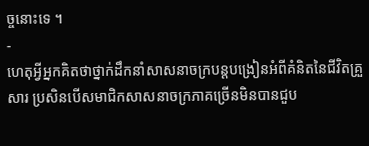ច្ចនោះទេ ។
-
ហេតុអ្វីអ្នកគិតថាថ្នាក់ដឹកនាំសាសនាចក្របន្តបង្រៀនអំពីគំនិតនៃជីវិតគ្រួសារ ប្រសិនបើសមាជិកសាសនាចក្រភាគច្រើនមិនបានជួប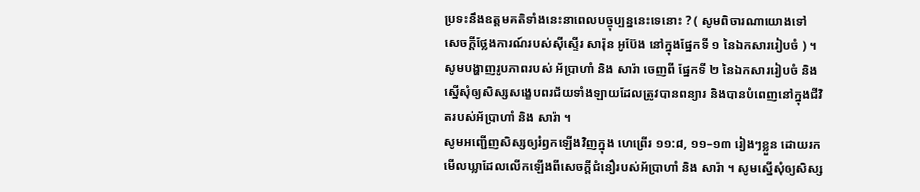ប្រទះនឹងឧត្តមគតិទាំងនេះនាពេលបច្ចុប្បន្ននេះទេនោះ ? ( សូមពិចារណាយោងទៅ សេចក្ដីថ្លែងការណ៍របស់ស៊ីស្ទើរ សារ៉ុន អូប៊ែង នៅក្នុងផ្នែកទី ១ នៃឯកសាររៀបចំ ) ។
សូមបង្ហាញរូបភាពរបស់ អ័ប្រាហាំ និង សារ៉ា ចេញពី ផ្នែកទី ២ នៃឯកសាររៀបចំ និងស្នើសុំឲ្យសិស្សសង្ខេបពរជ័យទាំងឡាយដែលត្រូវបានពន្យារ និងបានបំពេញនៅក្នុងជីវិតរបស់អ័ប្រាហាំ និង សារ៉ា ។
សូមអញ្ជើញសិស្សឲ្យរំឭកឡើងវិញក្នុង ហេព្រើរ ១១:៨, ១១–១៣ រៀងៗខ្លួន ដោយរកមើលឃ្លាដែលលើកឡើងពីសេចក្តីជំនឿរបស់អ័ប្រាហាំ និង សារ៉ា ។ សូមស្នើសុំឲ្យសិស្ស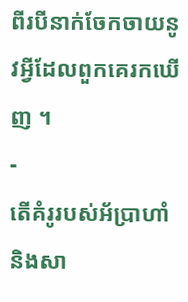ពីរបីនាក់ចែកចាយនូវអ្វីដែលពួកគេរកឃើញ ។
-
តើគំរូរបស់អ័ប្រាហាំ និងសា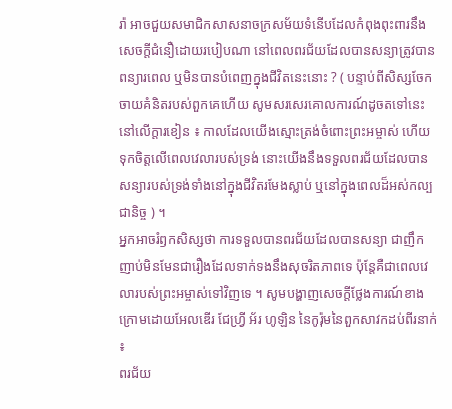រ៉ា អាចជួយសមាជិកសាសនាចក្រសម័យទំនើបដែលកំពុងពុះពារនឹងសេចក្តីជំនឿដោយរបៀបណា នៅពេលពរជ័យដែលបានសន្យាត្រូវបានពន្យារពេល ឬមិនបានបំពេញក្នុងជីវិតនេះនោះ ? ( បន្ទាប់ពីសិស្សចែកចាយគំនិតរបស់ពួកគេហើយ សូមសរសេរគោលការណ៍ដូចតទៅនេះនៅលើក្តារខៀន ៖ កាលដែលយើងស្មោះត្រង់ចំពោះព្រះអម្ចាស់ ហើយទុកចិត្តលើពេលវេលារបស់ទ្រង់ នោះយើងនឹងទទួលពរជ័យដែលបានសន្យារបស់ទ្រង់ទាំងនៅក្នុងជីវិតរមែងស្លាប់ ឬនៅក្នុងពេលដ៏អស់កល្បជានិច្ច ) ។
អ្នកអាចរំឭកសិស្សថា ការទទួលបានពរជ័យដែលបានសន្យា ជាញឹកញាប់មិនមែនជារឿងដែលទាក់ទងនឹងសុចរិតភាពទេ ប៉ុន្តែគឺជាពេលវេលារបស់ព្រះអម្ចាស់ទៅវិញទេ ។ សូមបង្ហាញសេចក្ដីថ្លែងការណ៍ខាងក្រោមដោយអែលឌើរ ជែហ្វ្រី អ័រ ហូឡិន នៃកូរ៉ុមនៃពួកសាវកដប់ពីរនាក់ ៖
ពរជ័យ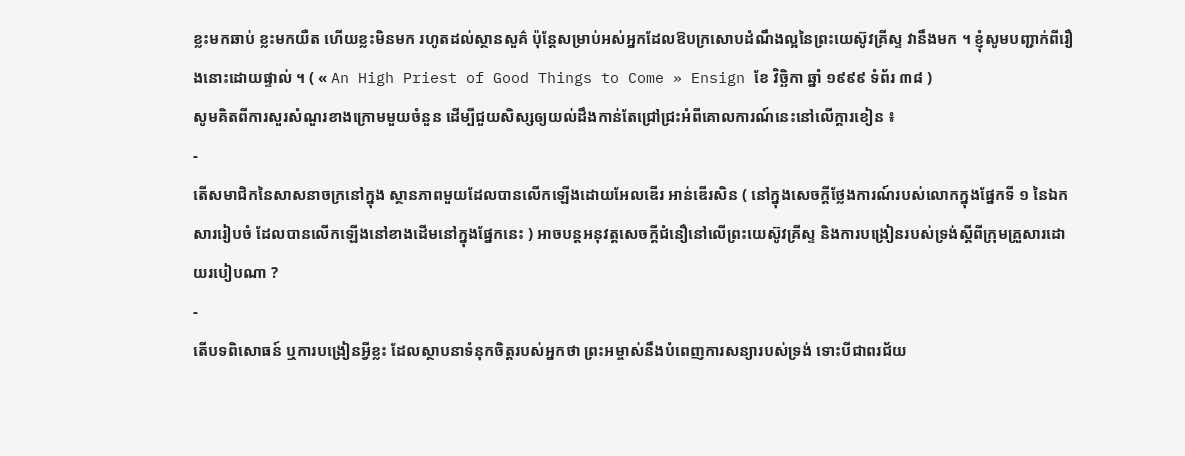ខ្លះមកឆាប់ ខ្លះមកយឺត ហើយខ្លះមិនមក រហូតដល់ស្ថានសួគ៌ ប៉ុន្ដែសម្រាប់អស់អ្នកដែលឱបក្រសោបដំណឹងល្អនៃព្រះយេស៊ូវគ្រីស្ទ វានឹងមក ។ ខ្ញុំសូមបញ្ជាក់ពីរឿងនោះដោយផ្ទាល់ ។ ( « An High Priest of Good Things to Come » Ensign ខែ វិច្ឆិកា ឆ្នាំ ១៩៩៩ ទំព័រ ៣៨ )
សូមគិតពីការសួរសំណួរខាងក្រោមមួយចំនួន ដើម្បីជួយសិស្សឲ្យយល់ដឹងកាន់តែជ្រៅជ្រះអំពីគោលការណ៍នេះនៅលើក្តារខៀន ៖
-
តើសមាជិកនៃសាសនាចក្រនៅក្នុង ស្ថានភាពមួយដែលបានលើកឡើងដោយអែលឌើរ អាន់ឌើរសិន ( នៅក្នុងសេចក្តីថ្លែងការណ៍របស់លោកក្នុងផ្នែកទី ១ នៃឯកសាររៀបចំ ដែលបានលើកឡើងនៅខាងដើមនៅក្នុងផ្នែកនេះ ) អាចបន្តអនុវត្តសេចក្តីជំនឿនៅលើព្រះយេស៊ូវគ្រីស្ទ និងការបង្រៀនរបស់ទ្រង់ស្តីពីក្រុមគ្រួសារដោយរបៀបណា ?
-
តើបទពិសោធន៍ ឬការបង្រៀនអ្វីខ្លះ ដែលស្ថាបនាទំនុកចិត្តរបស់អ្នកថា ព្រះអម្ចាស់នឹងបំពេញការសន្យារបស់ទ្រង់ ទោះបីជាពរជ័យ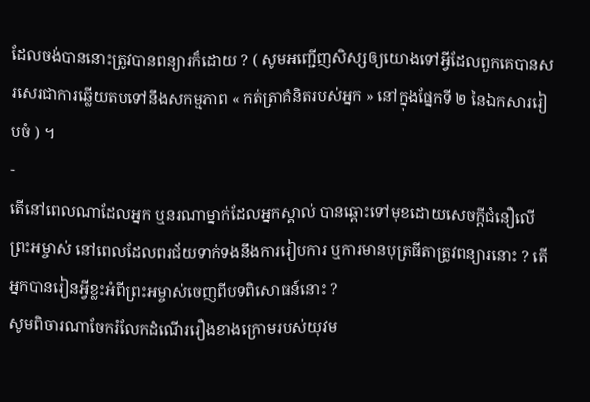ដែលចង់បាននោះត្រូវបានពន្យារក៏ដោយ ? ( សូមអញ្ជើញសិស្សឲ្យយោងទៅអ្វីដែលពួកគេបានសរសេរជាការឆ្លើយតបទៅនឹងសកម្មភាព « កត់ត្រាគំនិតរបស់អ្នក » នៅក្នុងផ្នែកទី ២ នៃឯកសាររៀបចំ ) ។
-
តើនៅពេលណាដែលអ្នក ឬនរណាម្នាក់ដែលអ្នកស្គាល់ បានឆ្ពោះទៅមុខដោយសេចក្តីជំនឿលើព្រះអម្ចាស់ នៅពេលដែលពរជ័យទាក់ទងនឹងការរៀបការ ឬការមានបុត្រធីតាត្រូវពន្យារនោះ ? តើអ្នកបានរៀនអ្វីខ្លះអំពីព្រះអម្ចាស់ចេញពីបទពិសោធន៍នោះ ?
សូមពិចារណាចែករំលែកដំណើររឿងខាងក្រោមរបស់យុវម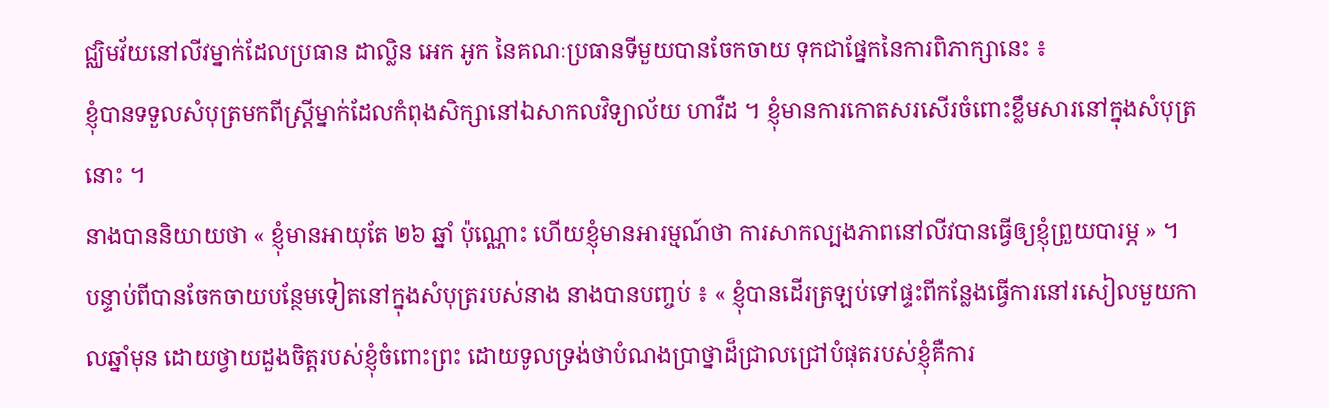ជ្ឈិមវ័យនៅលីវម្នាក់ដែលប្រធាន ដាល្លិន អេក អូក នៃគណៈប្រធានទីមួយបានចែកចាយ ទុកជាផ្នែកនៃការពិភាក្សានេះ ៖
ខ្ញុំបានទទួលសំបុត្រមកពីស្រ្តីម្នាក់ដែលកំពុងសិក្សានៅឯសាកលវិទ្យាល័យ ហាវឺដ ។ ខ្ញុំមានការកោតសរសើរចំពោះខ្លឹមសារនៅក្នុងសំបុត្រនោះ ។
នាងបាននិយាយថា « ខ្ញុំមានអាយុតែ ២៦ ឆ្នាំ ប៉ុណ្ណោះ ហើយខ្ញុំមានអារម្មណ៍ថា ការសាកល្បងភាពនៅលីវបានធ្វើឲ្យខ្ញុំព្រួយបារម្ភ » ។
បន្ទាប់ពីបានចែកចាយបន្ថែមទៀតនៅក្នុងសំបុត្ររបស់នាង នាងបានបញ្ចប់ ៖ « ខ្ញុំបានដើរត្រឡប់ទៅផ្ទះពីកន្លែងធ្វើការនៅរសៀលមួយកាលឆ្នាំមុន ដោយថ្វាយដួងចិត្តរបស់ខ្ញុំចំពោះព្រះ ដោយទូលទ្រង់ថាបំណងប្រាថ្នាដ៏ជ្រាលជ្រៅបំផុតរបស់ខ្ញុំគឺការ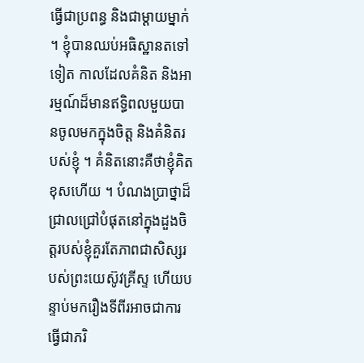ធ្វើជាប្រពន្ធ និងជាម្ដាយម្នាក់ ។ ខ្ញុំបានឈប់អធិស្ឋានតទៅទៀត កាលដែលគំនិត និងអារម្មណ៍ដ៏មានឥទ្ធិពលមួយបានចូលមកក្នុងចិត្ត និងគំនិតរបស់ខ្ញុំ ។ គំនិតនោះគឺថាខ្ញុំគិតខុសហើយ ។ បំណងប្រាថ្នាដ៏ជ្រាលជ្រៅបំផុតនៅក្នុងដួងចិត្តរបស់ខ្ញុំគួរតែភាពជាសិស្សរបស់ព្រះយេស៊ូវគ្រីស្ទ ហើយបន្ទាប់មករឿងទីពីរអាចជាការធ្វើជាភរិ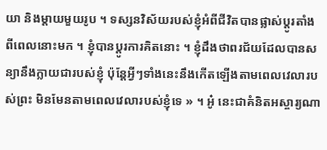យា និងម្ដាយមួយរូប ។ ទស្សនវិស័យរបស់ខ្ញុំអំពីជីវិតបានផ្លាស់ប្តូរតាំងពីពេលនោះមក ។ ខ្ញុំបានប្តូរការគិតនោះ ។ ខ្ញុំដឹងថាពរជ័យដែលបានសន្យានឹងក្លាយជារបស់ខ្ញុំ ប៉ុន្តែអ្វីៗទាំងនេះនឹងកើតឡើងតាមពេលវេលារបស់ព្រះ មិនមែនតាមពេលវេលារបស់ខ្ញុំទេ » ។ អូ៎ នេះជាគំនិតអស្ចារ្យណា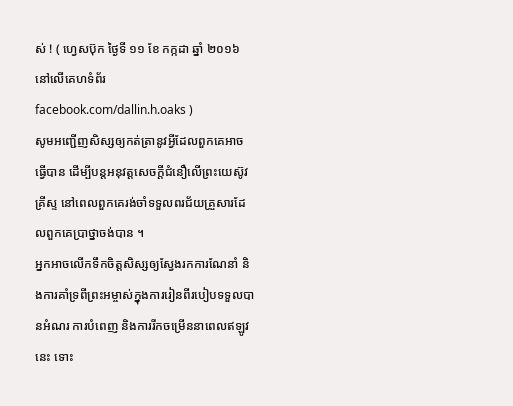ស់ ! ( ហ្វេសប៊ុក ថ្ងៃទី ១១ ខែ កក្កដា ឆ្នាំ ២០១៦ នៅលើគេហទំព័រ facebook.com/dallin.h.oaks )
សូមអញ្ជើញសិស្សឲ្យកត់ត្រានូវអ្វីដែលពួកគេអាចធ្វើបាន ដើម្បីបន្តអនុវត្តសេចក្ដីជំនឿលើព្រះយេស៊ូវគ្រីស្ទ នៅពេលពួកគេរង់ចាំទទួលពរជ័យគ្រួសារដែលពួកគេប្រាថ្នាចង់បាន ។
អ្នកអាចលើកទឹកចិត្តសិស្សឲ្យស្វែងរកការណែនាំ និងការគាំទ្រពីព្រះអម្ចាស់ក្នុងការរៀនពីរបៀបទទួលបានអំណរ ការបំពេញ និងការរីកចម្រើននាពេលឥឡូវនេះ ទោះ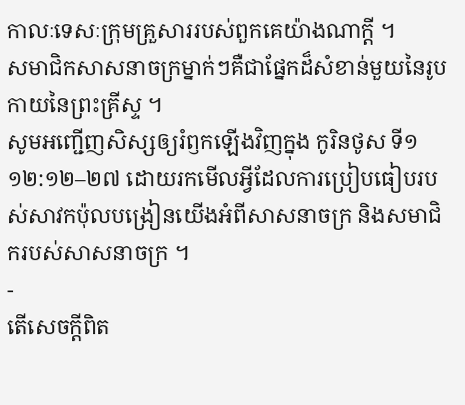កាលៈទេសៈក្រុមគ្រួសាររបស់ពួកគេយ៉ាងណាក្តី ។
សមាជិកសាសនាចក្រម្នាក់ៗគឺជាផ្នែកដ៏សំខាន់មួយនៃរូបកាយនៃព្រះគ្រីស្ទ ។
សូមអញ្ជើញសិស្សឲ្យរំឭកឡើងវិញក្នុង កូរិនថូស ទី១ ១២:១២–២៧ ដោយរកមើលអ្វីដែលការប្រៀបធៀបរបស់សាវកប៉ុលបង្រៀនយើងអំពីសាសនាចក្រ និងសមាជិករបស់សាសនាចក្រ ។
-
តើសេចក្ដីពិត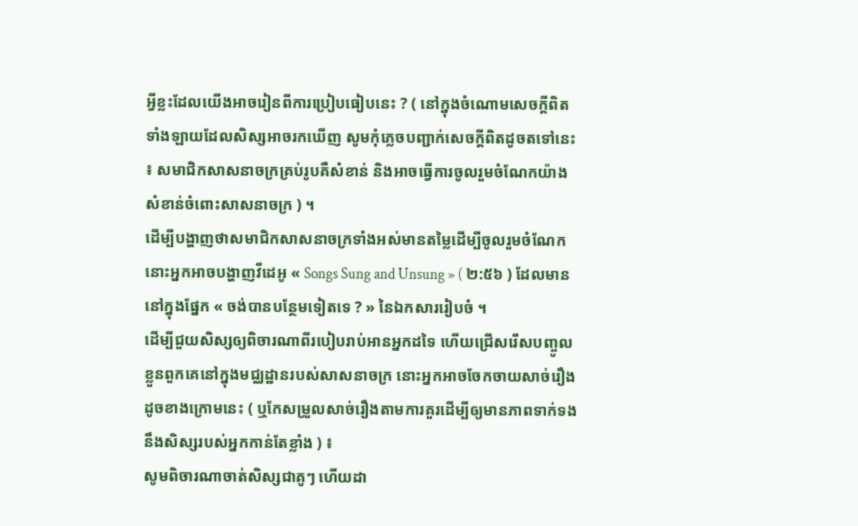អ្វីខ្លះដែលយើងអាចរៀនពីការប្រៀបធៀបនេះ ? ( នៅក្នុងចំណោមសេចក្តីពិតទាំងឡាយដែលសិស្សអាចរកឃើញ សូមកុំភ្លេចបញ្ជាក់សេចក្តីពិតដូចតទៅនេះ ៖ សមាជិកសាសនាចក្រគ្រប់រូបគឺសំខាន់ និងអាចធ្វើការចូលរួមចំណែកយ៉ាងសំខាន់ចំពោះសាសនាចក្រ ) ។
ដើម្បីបង្ហាញថាសមាជិកសាសនាចក្រទាំងអស់មានតម្លៃដើម្បីចូលរួមចំណែក នោះអ្នកអាចបង្ហាញវីដេអូ « Songs Sung and Unsung » ( ២:៥៦ ) ដែលមាននៅក្នុងផ្នែក « ចង់បានបន្ថែមទៀតទេ ? » នៃឯកសាររៀបចំ ។
ដើម្បីជួយសិស្សឲ្យពិចារណាពីរបៀបរាប់អានអ្នកដទៃ ហើយជ្រើសរើសបញ្ចូលខ្លួនពួកគេនៅក្នុងមជ្ឈដ្ឋានរបស់សាសនាចក្រ នោះអ្នកអាចចែកចាយសាច់រឿងដូចខាងក្រោមនេះ ( ឬកែសម្រួលសាច់រឿងតាមការគួរដើម្បីឲ្យមានភាពទាក់ទងនឹងសិស្សរបស់អ្នកកាន់តែខ្លាំង ) ៖
សូមពិចារណាចាត់សិស្សជាគូៗ ហើយដា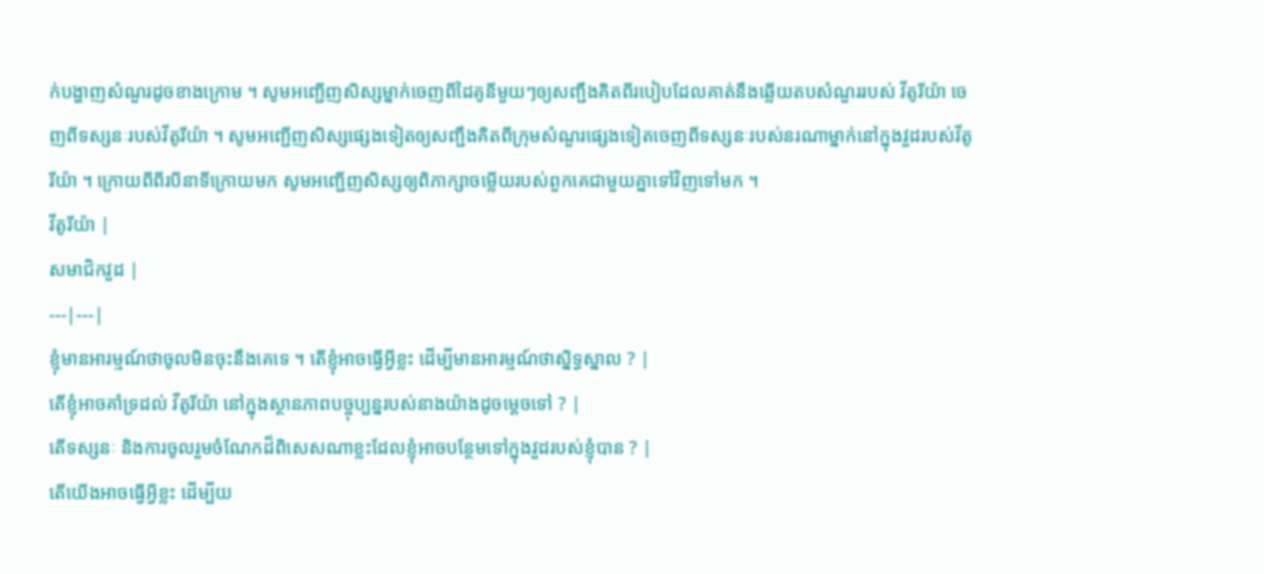ក់បង្ហាញសំណួរដូចខាងក្រោម ។ សូមអញ្ជើញសិស្សម្នាក់ចេញពីដៃគូនីមួយៗឲ្យសញ្ជឹងគិតពីរបៀបដែលគាត់នឹងឆ្លើយតបសំណួររបស់ វីតូរីយ៉ា ចេញពីទស្សនៈរបស់វីតូរីយ៉ា ។ សូមអញ្ជើញសិស្សផ្សេងទៀតឲ្យសញ្ជឹងគិតពីក្រុមសំណួរផ្សេងទៀតចេញពីទស្សនៈរបស់នរណាម្នាក់នៅក្នុងវួដរបស់វីតូរីយ៉ា ។ ក្រោយពីពីរបីនាទីក្រោយមក សូមអញ្ជើញសិស្សឲ្យពិភាក្សាចម្លើយរបស់ពួកគេជាមួយគ្នាទៅវិញទៅមក ។
វីតូរីយ៉ា |
សមាជិកវួដ |
---|---|
ខ្ញុំមានអារម្មណ៍ថាចូលមិនចុះនឹងគេទេ ។ តើខ្ញុំអាចធ្វើអ្វីខ្លះ ដើម្បីមានអារម្មណ៍ថាស្និទ្ធស្នាល ? |
តើខ្ញុំអាចគាំទ្រដល់ វីតូរីយ៉ា នៅក្នុងស្ថានភាពបច្ចុប្បន្នរបស់នាងយ៉ាងដូចម្ដេចទៅ ? |
តើទស្សនៈ និងការចូលរួមចំណែកដ៏ពិសេសណាខ្លះដែលខ្ញុំអាចបន្ថែមទៅក្នុងវួដរបស់ខ្ញុំបាន ? |
តើយើងអាចធ្វើអ្វីខ្លះ ដើម្បីយ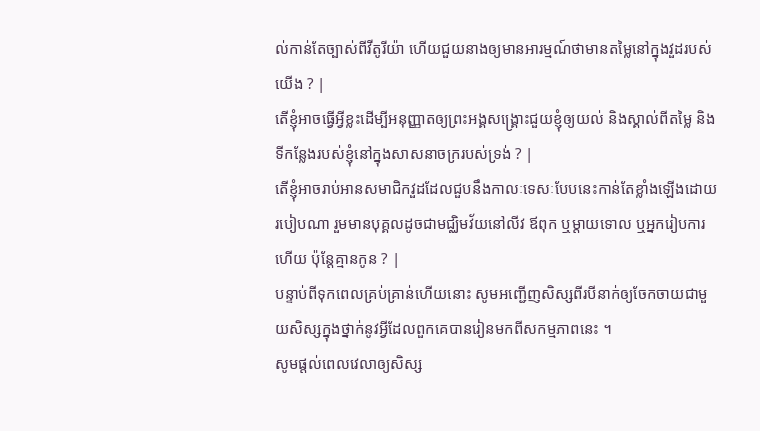ល់កាន់តែច្បាស់ពីវីតូរីយ៉ា ហើយជួយនាងឲ្យមានអារម្មណ៍ថាមានតម្លៃនៅក្នុងវួដរបស់យើង ? |
តើខ្ញុំអាចធ្វើអ្វីខ្លះដើម្បីអនុញ្ញាតឲ្យព្រះអង្គសង្រ្គោះជួយខ្ញុំឲ្យយល់ និងស្គាល់ពីតម្លៃ និងទីកន្លែងរបស់ខ្ញុំនៅក្នុងសាសនាចក្ររបស់ទ្រង់ ? |
តើខ្ញុំអាចរាប់អានសមាជិកវួដដែលជួបនឹងកាលៈទេសៈបែបនេះកាន់តែខ្លាំងឡើងដោយរបៀបណា រួមមានបុគ្គលដូចជាមជ្ឈិមវ័យនៅលីវ ឪពុក ឬម្ដាយទោល ឬអ្នករៀបការហើយ ប៉ុន្តែគ្មានកូន ? |
បន្ទាប់ពីទុកពេលគ្រប់គ្រាន់ហើយនោះ សូមអញ្ជើញសិស្សពីរបីនាក់ឲ្យចែកចាយជាមួយសិស្សក្នុងថ្នាក់នូវអ្វីដែលពួកគេបានរៀនមកពីសកម្មភាពនេះ ។
សូមផ្តល់ពេលវេលាឲ្យសិស្ស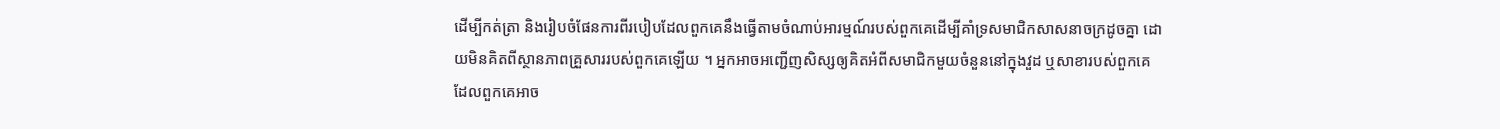ដើម្បីកត់ត្រា និងរៀបចំផែនការពីរបៀបដែលពួកគេនឹងធ្វើតាមចំណាប់អារម្មណ៍របស់ពួកគេដើម្បីគាំទ្រសមាជិកសាសនាចក្រដូចគ្នា ដោយមិនគិតពីស្ថានភាពគ្រួសាររបស់ពួកគេឡើយ ។ អ្នកអាចអញ្ជើញសិស្សឲ្យគិតអំពីសមាជិកមួយចំនួននៅក្នុងវួដ ឬសាខារបស់ពួកគេ ដែលពួកគេអាច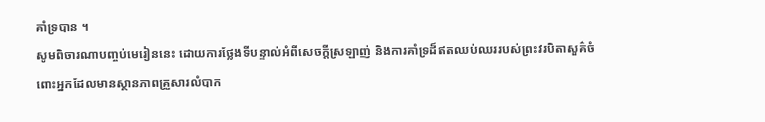គាំទ្របាន ។
សូមពិចារណាបញ្ចប់មេរៀននេះ ដោយការថ្លែងទីបន្ទាល់អំពីសេចក្ដីស្រឡាញ់ និងការគាំទ្រដ៏ឥតឈប់ឈររបស់ព្រះវរបិតាសួគ៌ចំពោះអ្នកដែលមានស្ថានភាពគ្រួសារលំបាក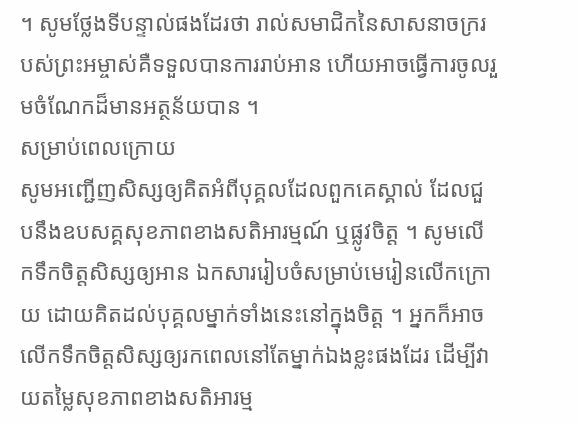។ សូមថ្លែងទីបន្ទាល់ផងដែរថា រាល់សមាជិកនៃសាសនាចក្ររបស់ព្រះអម្ចាស់គឺទទួលបានការរាប់អាន ហើយអាចធ្វើការចូលរួមចំណែកដ៏មានអត្ថន័យបាន ។
សម្រាប់ពេលក្រោយ
សូមអញ្ជើញសិស្សឲ្យគិតអំពីបុគ្គលដែលពួកគេស្គាល់ ដែលជួបនឹងឧបសគ្គសុខភាពខាងសតិអារម្មណ៍ ឬផ្លូវចិត្ត ។ សូមលើកទឹកចិត្តសិស្សឲ្យអាន ឯកសាររៀបចំសម្រាប់មេរៀនលើកក្រោយ ដោយគិតដល់បុគ្គលម្នាក់ទាំងនេះនៅក្នុងចិត្ត ។ អ្នកក៏អាចលើកទឹកចិត្តសិស្សឲ្យរកពេលនៅតែម្នាក់ឯងខ្លះផងដែរ ដើម្បីវាយតម្លៃសុខភាពខាងសតិអារម្ម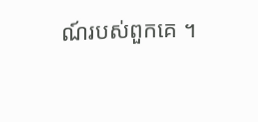ណ៍របស់ពួកគេ ។